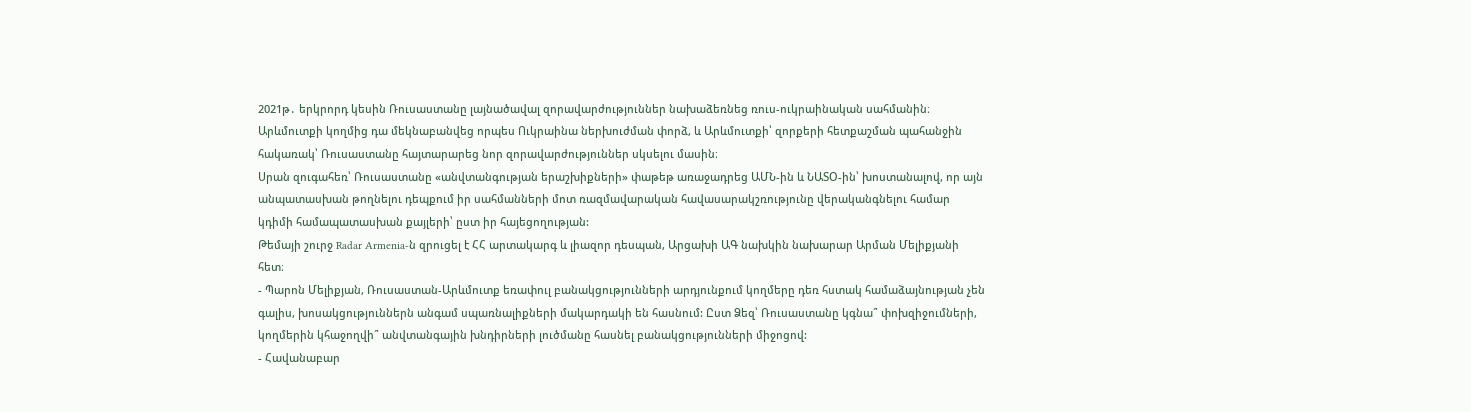2021թ․ երկրորդ կեսին Ռուսաստանը լայնածավալ զորավարժություններ նախաձեռնեց ռուս-ուկրաինական սահմանին։ Արևմուտքի կողմից դա մեկնաբանվեց որպես Ուկրաինա ներխուժման փորձ, և Արևմուտքի՝ զորքերի հետքաշման պահանջին հակառակ՝ Ռուսաստանը հայտարարեց նոր զորավարժություններ սկսելու մասին։
Սրան զուգահեռ՝ Ռուսաստանը «անվտանգության երաշխիքների» փաթեթ առաջադրեց ԱՄՆ-ին և ՆԱՏՕ-ին՝ խոստանալով, որ այն անպատասխան թողնելու դեպքում իր սահմանների մոտ ռազմավարական հավասարակշռությունը վերականգնելու համար կդիմի համապատասխան քայլերի՝ ըստ իր հայեցողության:
Թեմայի շուրջ Radar Armenia-ն զրուցել է ՀՀ արտակարգ և լիազոր դեսպան, Արցախի ԱԳ նախկին նախարար Արման Մելիքյանի հետ։
- Պարոն Մելիքյան, Ռուսաստան-Արևմուտք եռափուլ բանակցությունների արդյունքում կողմերը դեռ հստակ համաձայնության չեն գալիս, խոսակցություններն անգամ սպառնալիքների մակարդակի են հասնում: Ըստ Ձեզ՝ Ռուսաստանը կգնա՞ փոխզիջումների, կողմերին կհաջողվի՞ անվտանգային խնդիրների լուծմանը հասնել բանակցությունների միջոցով:
- Հավանաբար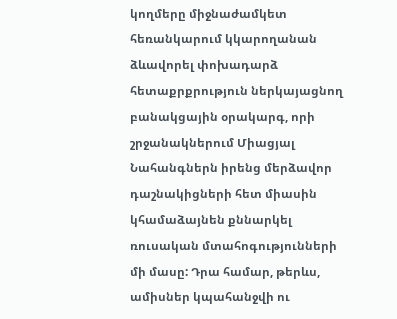կողմերը միջնաժամկետ հեռանկարում կկարողանան ձևավորել փոխադարձ հետաքրքրություն ներկայացնող բանակցային օրակարգ, որի շրջանակներում Միացյալ Նահանգներն իրենց մերձավոր դաշնակիցների հետ միասին կհամաձայնեն քննարկել ռուսական մտահոգությունների մի մասը: Դրա համար, թերևս, ամիսներ կպահանջվի ու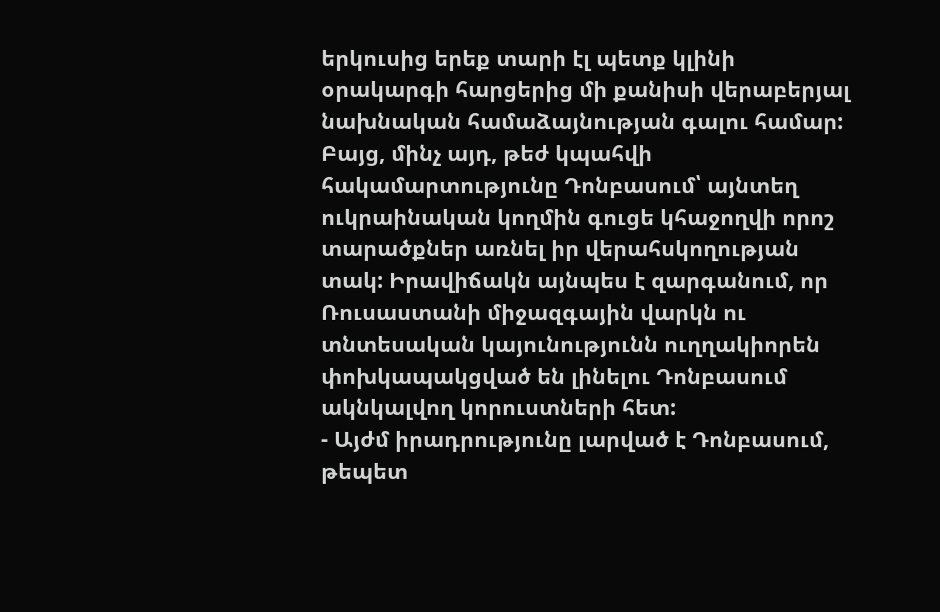երկուսից երեք տարի էլ պետք կլինի օրակարգի հարցերից մի քանիսի վերաբերյալ նախնական համաձայնության գալու համար: Բայց, մինչ այդ, թեժ կպահվի հակամարտությունը Դոնբասում՝ այնտեղ ուկրաինական կողմին գուցե կհաջողվի որոշ տարածքներ առնել իր վերահսկողության տակ: Իրավիճակն այնպես է զարգանում, որ Ռուսաստանի միջազգային վարկն ու տնտեսական կայունությունն ուղղակիորեն փոխկապակցված են լինելու Դոնբասում ակնկալվող կորուստների հետ:
- Այժմ իրադրությունը լարված է Դոնբասում, թեպետ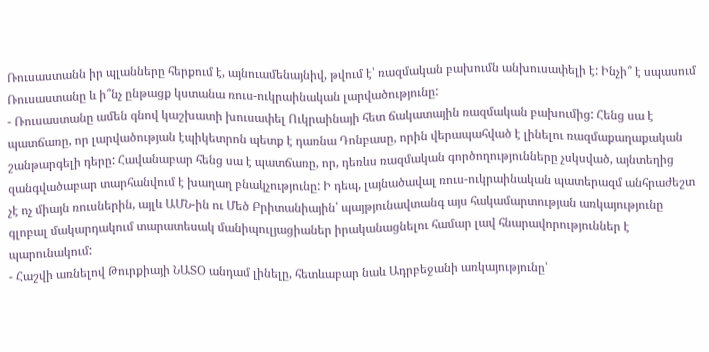Ռուսաստանն իր պլանները հերքում է, այնուամենայնիվ, թվում է՝ ռազմական բախումն անխուսափելի է: Ինչի՞ է սպասում Ռուսաստանը և ի՞նչ ընթացք կստանա ռուս-ուկրաինական լարվածությունը:
- Ռուսաստանը ամեն գնով կաշխատի խուսափել Ուկրաինայի հետ ճակատային ռազմական բախումից: Հենց սա է պատճառը, որ լարվածության էպիկետրոն պետք է դառնա Դոնբասը, որին վերապահված է լինելու ռազմաքաղաքական շանթարգելի դերը: Հավանաբար հենց սա է պատճառը, որ, դեռևս ռազմական գործողությունները չսկսված, այնտեղից զանգվածաբար տարհանվում է խաղաղ բնակչությունը: Ի դեպ, լայնածավալ ռուս-ուկրաինական պատերազմ անհրաժեշտ չէ ոչ միայն ռուսներին, այլև ԱՄՆ-ին ու Մեծ Բրիտանիային՝ պայթյունավտանգ այս հակամարտության առկայությունը գլոբալ մակարդակում տարատեսակ մանիպուլյացիաներ իրականացնելու համար լավ հնարավորություններ է պարունակում:
- Հաշվի առնելով Թուրքիայի ՆԱՏՕ անդամ լինելը, հետևաբար նաև Ադրբեջանի առկայությունը՝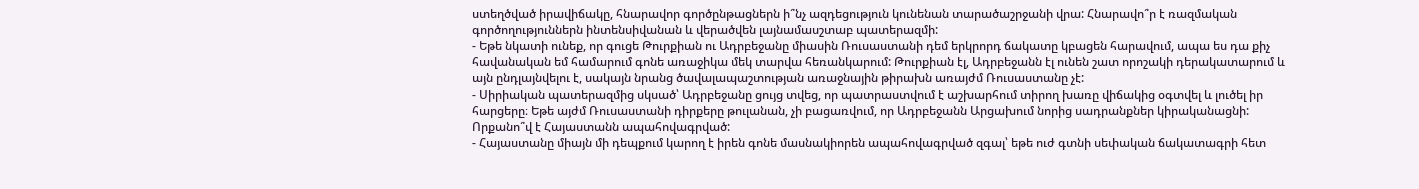ստեղծված իրավիճակը, հնարավոր գործընթացներն ի՞նչ ազդեցություն կունենան տարածաշրջանի վրա: Հնարավո՞ր է ռազմական գործողություններն ինտենսիվանան և վերածվեն լայնամասշտաբ պատերազմի:
- Եթե նկատի ունեք, որ գուցե Թուրքիան ու Ադրբեջանը միասին Ռուսաստանի դեմ երկրորդ ճակատը կբացեն հարավում, ապա ես դա քիչ հավանական եմ համարում գոնե առաջիկա մեկ տարվա հեռանկարում: Թուրքիան էլ, Ադրբեջանն էլ ունեն շատ որոշակի դերակատարում և այն ընդլայնվելու է, սակայն նրանց ծավալապաշտության առաջնային թիրախն առայժմ Ռուսաստանը չէ:
- Սիրիական պատերազմից սկսած՝ Ադրբեջանը ցույց տվեց, որ պատրաստվում է աշխարհում տիրող խառը վիճակից օգտվել և լուծել իր հարցերը։ Եթե այժմ Ռուսաստանի դիրքերը թուլանան, չի բացառվում, որ Ադրբեջանն Արցախում նորից սադրանքներ կիրականացնի: Որքանո՞վ է Հայաստանն ապահովագրված:
- Հայաստանը միայն մի դեպքում կարող է իրեն գոնե մասնակիորեն ապահովագրված զգալ՝ եթե ուժ գտնի սեփական ճակատագրի հետ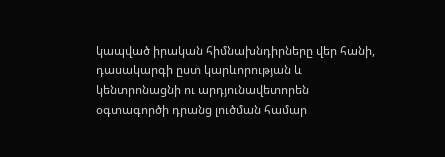կապված իրական հիմնախնդիրները վեր հանի, դասակարգի ըստ կարևորության և կենտրոնացնի ու արդյունավետորեն օգտագործի դրանց լուծման համար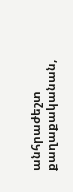անհրաժեշտ քաղաքականան,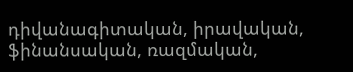դիվանագիտական, իրավական, ֆինանսական, ռազմական,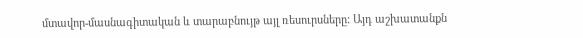մտավոր-մասնագիտական և տարաբնույթ այլ ռեսուրսները: Այդ աշխատանքն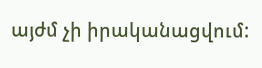այժմ չի իրականացվում: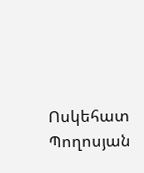Ոսկեհատ Պողոսյան